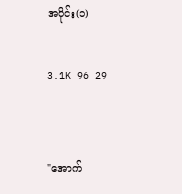အပိုင်း(၁)

3.1K 96 29


"အောက်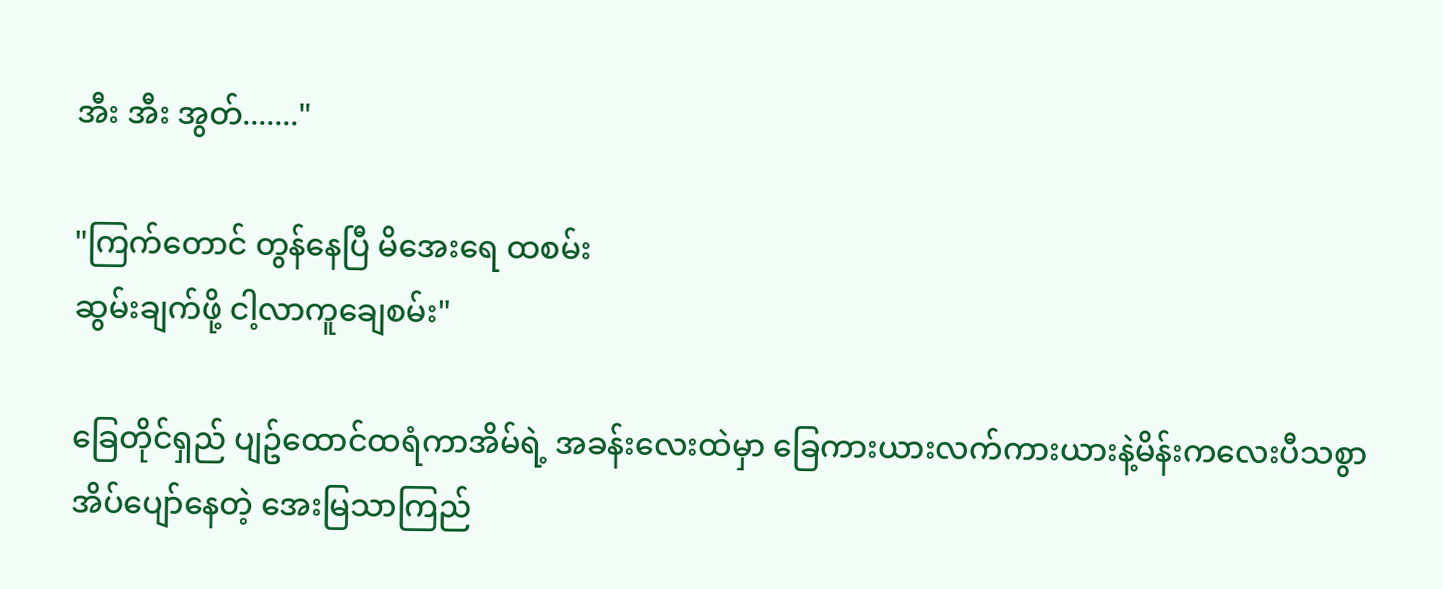အီး အီး အွတ်......."

"ကြက်တောင် တွန်နေပြီ မိအေးရေ ထစမ်း
ဆွမ်းချက်ဖို့ ငါ့လာကူချေစမ်း"

ခြေတိုင်ရှည် ပျဥ်ထောင်ထရံကာအိမ်ရဲ့ အခန်းလေးထဲမှာ ခြေကားယားလက်ကားယားနဲ့မိန်းကလေးပီသစွာ အိပ်ပျော်နေတဲ့ အေးမြသာကြည်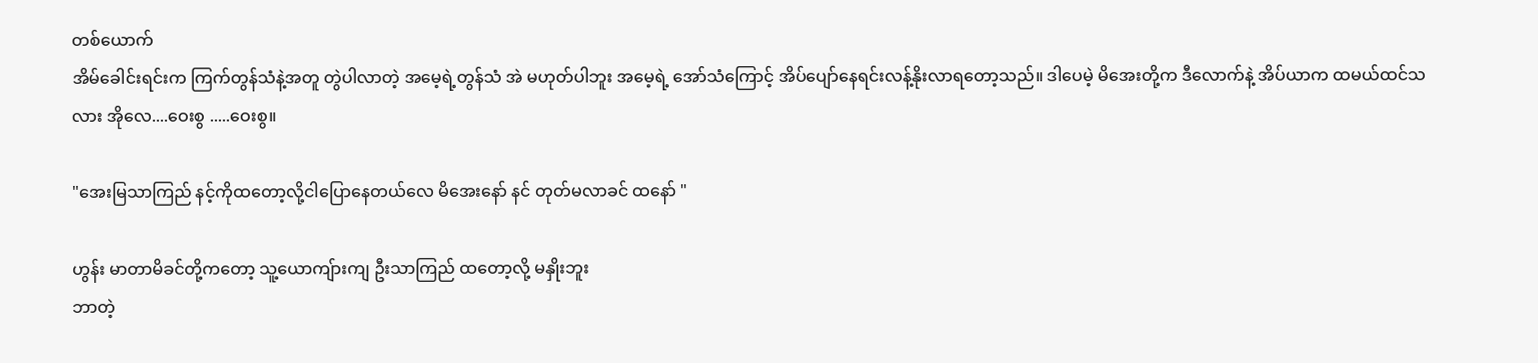တစ်ယောက်
အိမ်ခေါင်းရင်းက ကြက်တွန်သံနဲ့အတူ တွဲပါလာတဲ့ အမေ့ရဲ့တွန်သံ အဲ မဟုတ်ပါဘူး အမေ့ရဲ့ အော်သံကြောင့် အိပ်ပျော်နေရင်းလန့်နိုးလာရတော့သည်။ ဒါပေမဲ့ မိအေးတို့က ဒီလောက်နဲ့ အိပ်ယာက ထမယ်ထင်သလား အိုလေ....ဝေးစွ .....ဝေးစွ။

"အေးမြသာကြည် နင့်ကိုထတော့လို့ငါပြောနေတယ်လေ မိအေးနော် နင် တုတ်မလာခင် ထနော် "

ဟွန်း မာတာမိခင်တို့ကတော့ သူ့ယောကျ်ားကျ ဦးသာကြည် ထတော့လို့ မနှိုးဘူး
ဘာတဲ့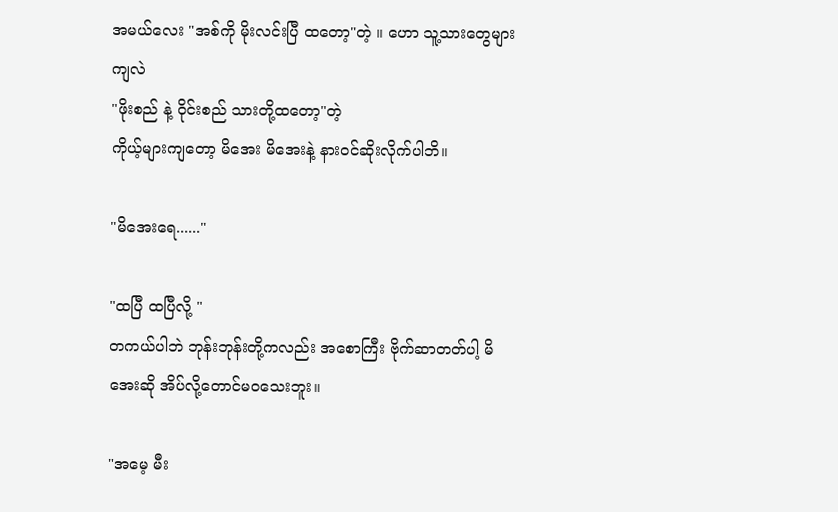အမယ်လေး "အစ်ကို မိုးလင်းပြီ ထတော့"တဲ့ ။ ဟော သူ့သားတွေများကျလဲ
"ဖိုးစည် နဲ့ ဝိုင်းစည် သားတို့ထတော့"တဲ့
ကိုယ့်များကျတော့ မိအေး မိအေးနဲ့ နားဝင်ဆိုးလိုက်ပါဘိ။

"မိအေးရေ......"

"ထပြီ ထပြီလို့ "
တကယ်ပါဘဲ ဘုန်းဘုန်းတို့ကလည်း အစောကြီး ဗိုက်ဆာတတ်ပါ့ မိအေးဆို အိပ်လို့တောင်မဝသေးဘူး။

"အမေ့ မီး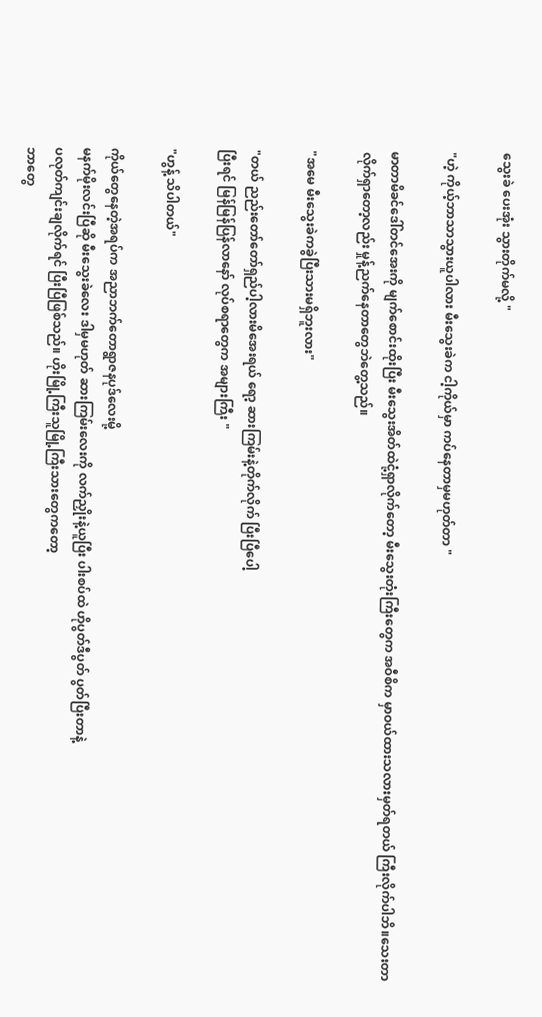သွေးခဲ ပေးအုံး သွားတိုက်မလို့ "

"ဟဲ့ ကိုယ့်ဘာသာသွားယူပါလား မီးသွေးခဲက ငါ့ကိုယ်မှာ ကပ်နေတာမှမဟုတ်တာ "

မာတာမိခင်ဒေါ်တင်အေးကို မျက်စောင်းထိုးပြီး မီးသွေးအိတ်ထဲငုံ့ရှာလိုက်တော့ မီးသွေးတုံးကြီးတွေက အဝီစိက မှာဝယ်ထားသလားမှတ်ရတယ် ကြီးလိုက်ပါဘိ။သေးတာလိုက်ရှာတော့လည်း မှုန့်ညက်နေတာတွေဘဲတွေ့သည်။

"အမေ မီးသွေးခဲကခွဲပြီးသားမရှိဘူးလား"

"တယ် ညည်းတော်တော်ရှည်ပါ့လားမိအေးရယ် ရော့ ဆားကြမ်းနဲ့တိုက်လိုက် ပြီးပြီပေါ့
ပြီးရင် မြန်မြန်ပြန်လာနော် လုပ်စရာတွေက အများကြီး "

"ဟွန့် သိပါတယ်"

ကိုယ်တွေနေတဲ့အရပ်က အညာဘက်တောရွာဇနပုဒ်လေးမို့
မနက်မိုးလင်းပြီဆို မီးသွေးခဲလေး ဒါမှမဟုတ် ဆားကြမ်းလေးကို လက်ညှိုးနဲ့ယူပြီး ပါးစပ်ထဲ ဟိုပွတ်ဒီပွတ် ပွတ်ပြီးတာနဲ့
ပလုတ်ကျင်းချလိုက်ရင် ပြီးပြီဖြစ်သည်။ ဟိုးမြို့ကြီးသူမြို့ကြီးသားတွေကတော့
ဘာတွေ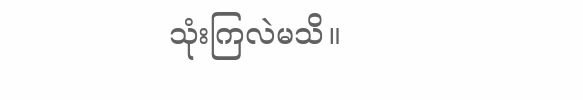သုံးကြလဲမသိ။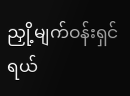ညှို့မျက်ဝန်းရှင်ရယ်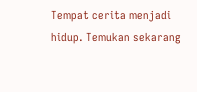Tempat cerita menjadi hidup. Temukan sekarang